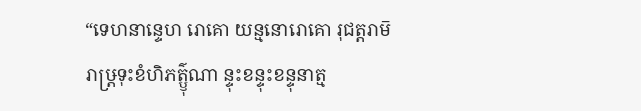“ទេហនាន្ទេហ រោគោ យន្មនោរោគោ រុជត្តរាម៑ រាឞ្ត្រទុះខំហិភត៌្ឫុណា ន្ទុះខន្ទុះខន្ទុនាត្ម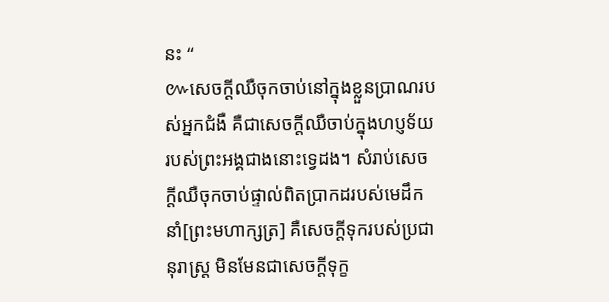នះ “
៚សេចក្តីឈឺចុកចាប់នៅក្នុងខ្លួនប្រាណរបស់អ្នកជំងឺ គឺជាសេចក្តីឈឺចាប់ក្នុងហប្ញទ័យរបស់ព្រះអង្គជាងនោះទ្វេដង។ សំរាប់សេចក្តីឈឺចុកចាប់ផ្ទាល់ពិតប្រាកដរបស់មេដឹកនាំ[ព្រះមហាក្សត្រ] គឺសេចក្តីទុករបស់ប្រជានុរាស្រ្ត មិនមែនជាសេចក្តីទុក្ខ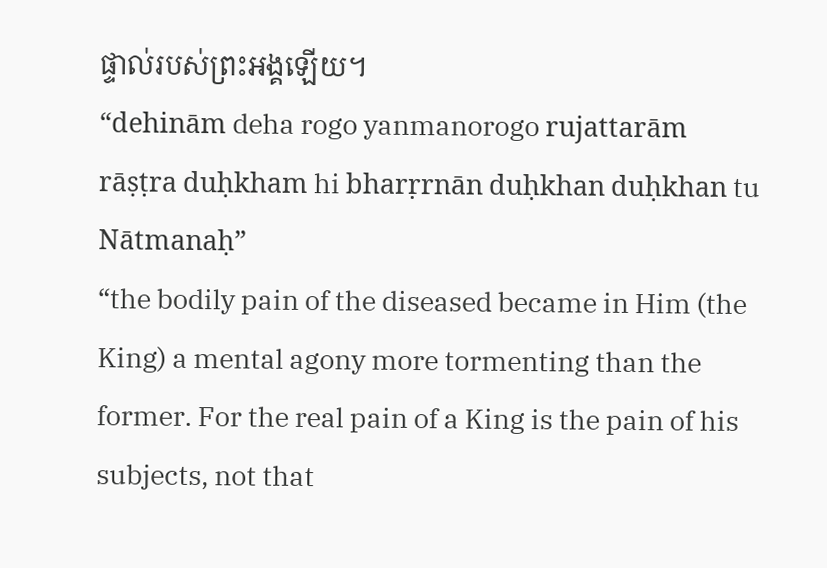ផ្ទាល់របស់ព្រះអង្គឡើយ។
“dehinām deha rogo yanmanorogo rujattarām
rāṣṭra duḥkham hi bharṛrnān duḥkhan duḥkhan tu Nātmanaḥ”
“the bodily pain of the diseased became in Him (the King) a mental agony more tormenting than the former. For the real pain of a King is the pain of his subjects, not that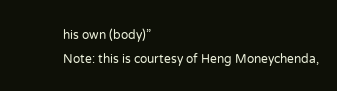his own (body)”
Note: this is courtesy of Heng Moneychenda,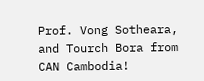Prof. Vong Sotheara, and Tourch Bora from CAN Cambodia!